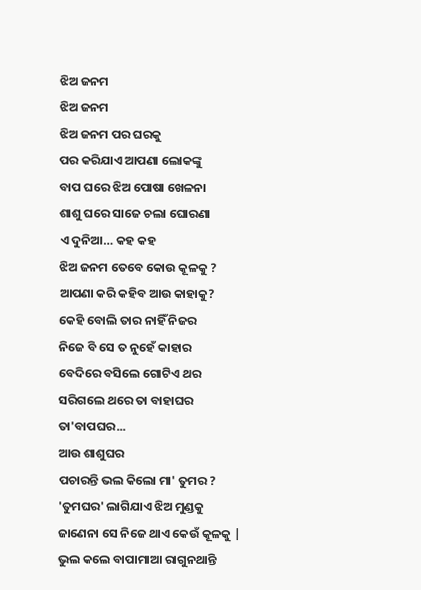ଝିଅ ଜନମ
ଝିଅ ଜନମ
ଝିଅ ଜନମ ପର ଘରକୁ
ପର କରିଯାଏ ଆପଣା ଲୋକଙ୍କୁ
ବାପ ଘରେ ଝିଅ ପୋଷା ଖେଳନା
ଶାଶୁ ଘରେ ସାଜେ ଚଲା ଘୋରଣା
ଏ ଦୁନିଆ… କହ କହ
ଝିଅ ଜନମ ତେବେ କୋଉ କୂଳକୁ ?
ଆପଣା କରି କହିବ ଆଉ କାହାକୁ?
କେହି ବୋଲି ତାର ନାହିଁ ନିଜର
ନିଜେ ବି ସେ ତ ନୁହେଁ କାହାର
ବେଦିରେ ବସିଲେ ଗୋଟିଏ ଥର
ସରିଗଲେ ଥରେ ତା ବାହାଘର
ତା'ବାପଘର...
ଆଉ ଶାଶୁଘର
ପଚାରନ୍ତି ଭଲ କିଲୋ ମା' ତୁମର ?
'ତୁମଘର' ଲାଗିଯାଏ ଝିଅ ମୁଣ୍ଡକୁ
ଜାଣେନା ସେ ନିଜେ ଥାଏ କେଉଁ କୂଳକୁ |
ଭୁଲ କଲେ ବାପାମାଆ ରାଗୁନଥାନ୍ତି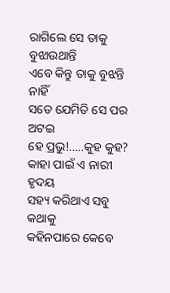ରାଗିଲେ ସେ ତାକୁ ବୁଝାଉଥାନ୍ତି
ଏବେ କିନ୍ତୁ ତାକୁ ବୁଝନ୍ତି ନାହିଁ
ସତେ ଯେମିତି ସେ ପର ଅଟଇ
ହେ ପ୍ରଭୁ!.....କୁହ କୁହ?
କାହା ପାଇଁ ଏ ନାରୀ ହୃଦୟ
ସହ୍ୟ କରିଥାଏ ସବୁ କଥାକୁ
କହିନପାରେ କେବେ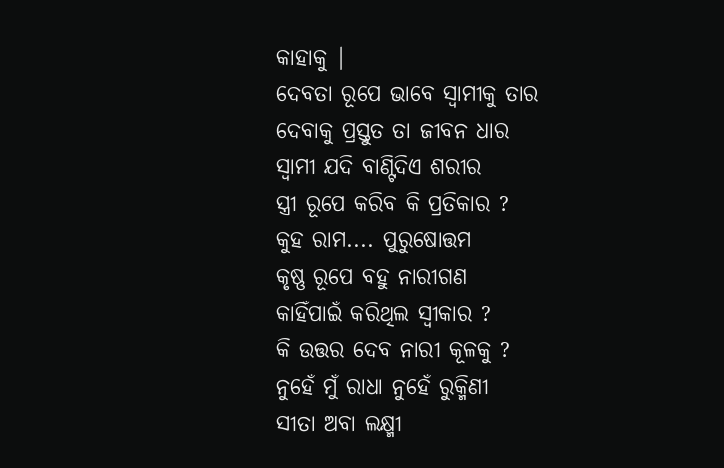କାହାକୁ |
ଦେବତା ରୂପେ ଭାବେ ସ୍ୱାମୀକୁ ତାର
ଦେବାକୁ ପ୍ରସ୍ତୁତ ତା ଜୀବନ ଧାର
ସ୍ୱାମୀ ଯଦି ବାଣ୍ଟିଦିଏ ଶରୀର
ସ୍ତ୍ରୀ ରୂପେ କରିବ କି ପ୍ରତିକାର ?
କୁହ ରାମ.... ପୁରୁଷୋତ୍ତମ
କୃଷ୍ଣ ରୂପେ ବହୁ ନାରୀଗଣ
କାହିଁପାଇଁ କରିଥିଲ ସ୍ୱୀକାର ?
କି ଉତ୍ତର ଦେବ ନାରୀ କୂଳକୁ ?
ନୁହେଁ ମୁଁ ରାଧା ନୁହେଁ ରୁକ୍ମିଣୀ
ସୀତା ଅବା ଲକ୍ଷ୍ମୀ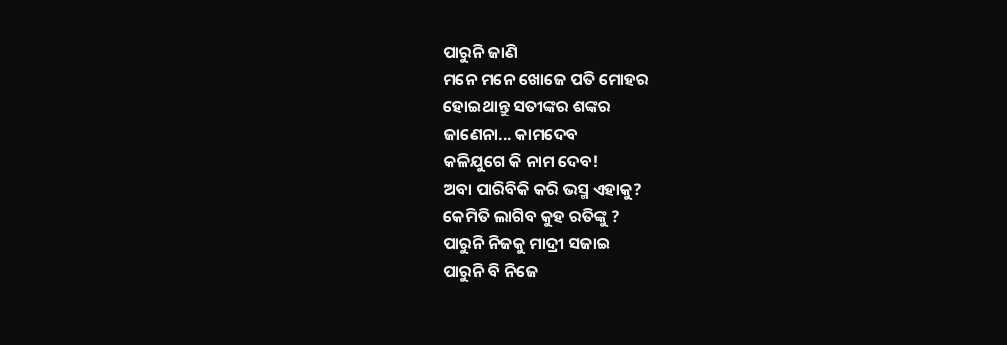ପାରୁନି ଜାଣି
ମନେ ମନେ ଖୋଜେ ପତି ମୋହର
ହୋଇଥାନ୍ତୁ ସତୀଙ୍କର ଶଙ୍କର
ଜାଣେନା... କାମଦେବ
କଳିଯୁଗେ କି ନାମ ଦେବ!
ଅବା ପାରିବିକି କରି ଭସ୍ମ ଏହାକୁ?
କେମିତି ଲାଗିବ କୁହ ରତିଙ୍କୁ ?
ପାରୁନି ନିଜକୁ ମାଦ୍ରୀ ସଜାଇ
ପାରୁନି ବି ନିଜେ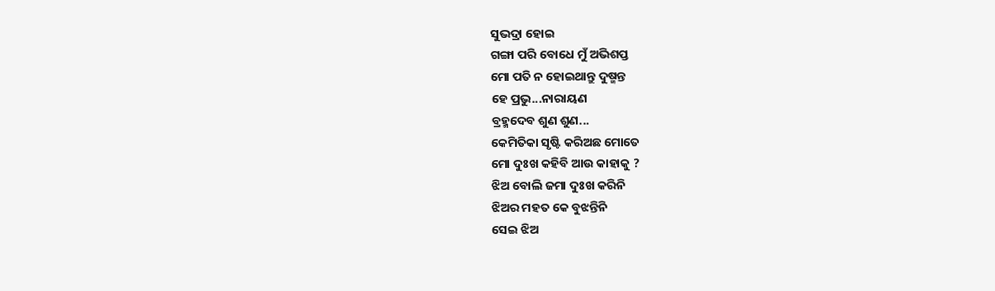ସୁଭଦ୍ରା ହୋଇ
ଗଙ୍ଗା ପରି ବୋଧେ ମୁଁ ଅଭିଶପ୍ତ
ମୋ ପତି ନ ହୋଇଥାନ୍ତୁ ଦୁଷ୍ମନ୍ତ
ହେ ପ୍ରଭୁ...ନାରାୟଣ
ବ୍ରହ୍ମଦେବ ଶୁଣ ଶୁଣ...
କେମିତିକା ସୃଷ୍ଟି କରିଅଛ ମୋତେ
ମୋ ଦୁଃଖ କହିବି ଆଉ କାହାକୁ ?
ଝିଅ ବୋଲି ଜମା ଦୁଃଖ କରିନି
ଝିଅର ମହତ କେ ବୁଝନ୍ତିନି
ସେଇ ଝିଅ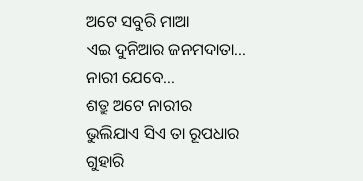ଅଟେ ସବୁରି ମାଆ
ଏଇ ଦୁନିଆର ଜନମଦାତା...
ନାରୀ ଯେବେ...
ଶତ୍ରୁ ଅଟେ ନାରୀର
ଭୁଲିଯାଏ ସିଏ ତା ରୂପଧାର
ଗୁହାରି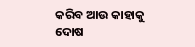କରିବ ଆଉ କାହାକୁ
ଦୋଷ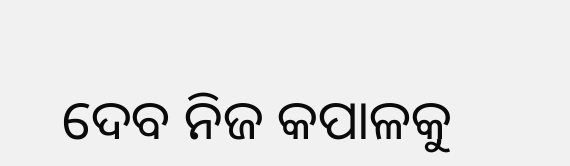ଦେବ ନିଜ କପାଳକୁ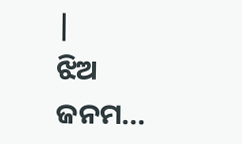|
ଝିଅ ଜନମ...